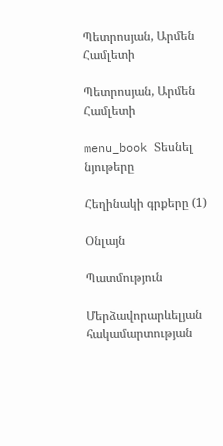Պետրոսյան, Արմեն Համլետի

Պետրոսյան, Արմեն Համլետի

menu_book Տեսնել նյութերը

Հեղինակի գրքերը (1)

Օնլայն

Պատմություն

Մերձավորարևելյան հակամարտության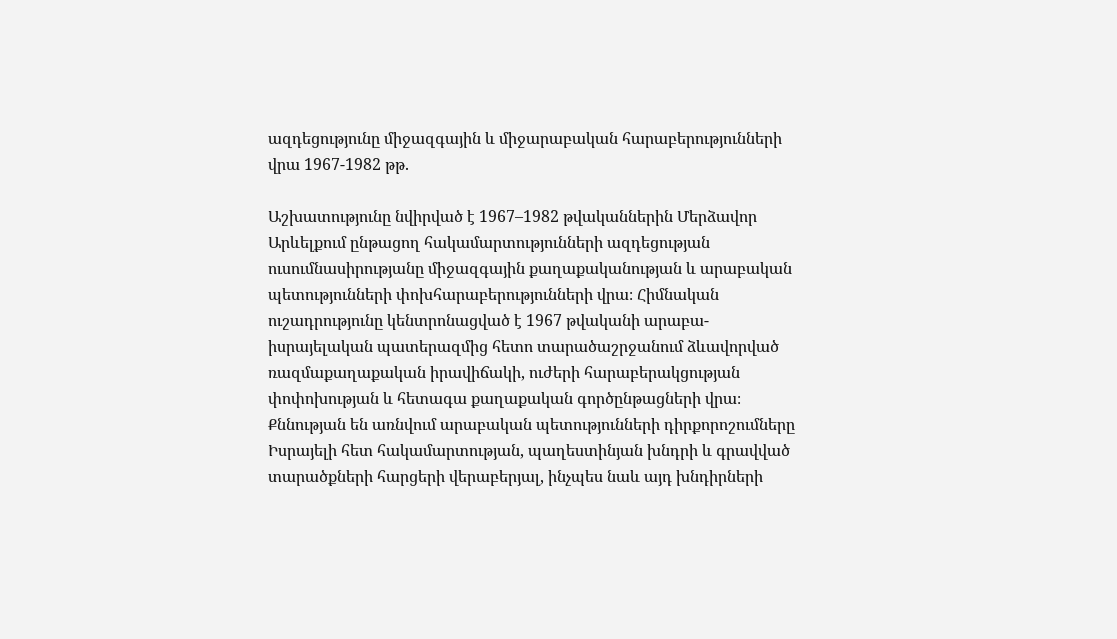ազդեցությունը միջազգային և միջարաբական հարաբերությունների վրա 1967-1982 թթ.

Աշխատությունը նվիրված է 1967–1982 թվականներին Մերձավոր Արևելքում ընթացող հակամարտությունների ազդեցության ուսումնասիրությանը միջազգային քաղաքականության և արաբական պետությունների փոխհարաբերությունների վրա։ Հիմնական ուշադրությունը կենտրոնացված է 1967 թվականի արաբա-իսրայելական պատերազմից հետո տարածաշրջանում ձևավորված ռազմաքաղաքական իրավիճակի, ուժերի հարաբերակցության փոփոխության և հետագա քաղաքական գործընթացների վրա։ Քննության են առնվում արաբական պետությունների դիրքորոշումները Իսրայելի հետ հակամարտության, պաղեստինյան խնդրի և գրավված տարածքների հարցերի վերաբերյալ, ինչպես նաև այդ խնդիրների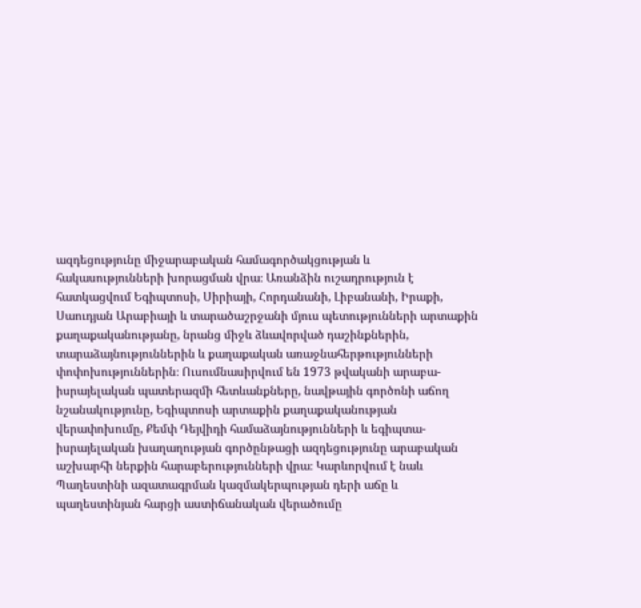ազդեցությունը միջարաբական համագործակցության և հակասությունների խորացման վրա։ Առանձին ուշադրություն է հատկացվում Եգիպտոսի, Սիրիայի, Հորդանանի, Լիբանանի, Իրաքի, Սաուդյան Արաբիայի և տարածաշրջանի մյուս պետությունների արտաքին քաղաքականությանը, նրանց միջև ձևավորված դաշինքներին, տարաձայնություններին և քաղաքական առաջնահերթությունների փոփոխություններին։ Ուսումնասիրվում են 1973 թվականի արաբա-իսրայելական պատերազմի հետևանքները, նավթային գործոնի աճող նշանակությունը, Եգիպտոսի արտաքին քաղաքականության վերափոխումը, Քեմփ Դեյվիդի համաձայնությունների և եգիպտա-իսրայելական խաղաղության գործընթացի ազդեցությունը արաբական աշխարհի ներքին հարաբերությունների վրա։ Կարևորվում է նաև Պաղեստինի ազատագրման կազմակերպության դերի աճը և պաղեստինյան հարցի աստիճանական վերածումը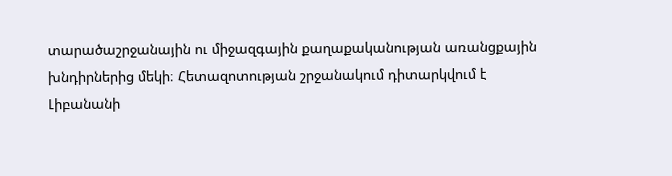տարածաշրջանային ու միջազգային քաղաքականության առանցքային խնդիրներից մեկի։ Հետազոտության շրջանակում դիտարկվում է Լիբանանի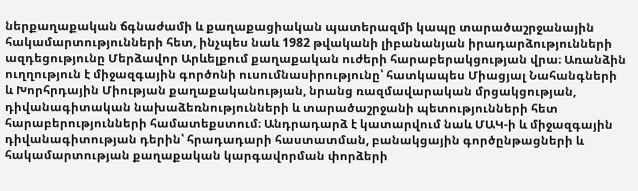ներքաղաքական ճգնաժամի և քաղաքացիական պատերազմի կապը տարածաշրջանային հակամարտությունների հետ, ինչպես նաև 1982 թվականի լիբանանյան իրադարձությունների ազդեցությունը Մերձավոր Արևելքում քաղաքական ուժերի հարաբերակցության վրա։ Առանձին ուղղություն է միջազգային գործոնի ուսումնասիրությունը՝ հատկապես Միացյալ Նահանգների և Խորհրդային Միության քաղաքականության, նրանց ռազմավարական մրցակցության, դիվանագիտական նախաձեռնությունների և տարածաշրջանի պետությունների հետ հարաբերությունների համատեքստում։ Անդրադարձ է կատարվում նաև ՄԱԿ-ի և միջազգային դիվանագիտության դերին՝ հրադադարի հաստատման, բանակցային գործընթացների և հակամարտության քաղաքական կարգավորման փորձերի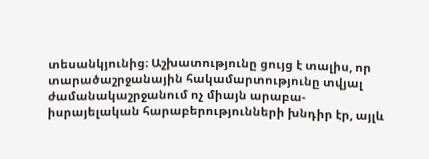տեսանկյունից։ Աշխատությունը ցույց է տալիս, որ տարածաշրջանային հակամարտությունը տվյալ ժամանակաշրջանում ոչ միայն արաբա-իսրայելական հարաբերությունների խնդիր էր, այլև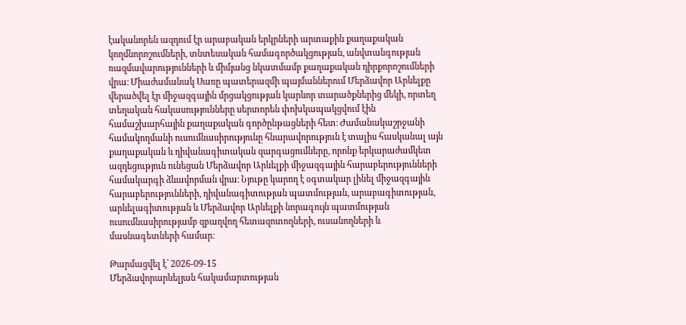էականորեն ազդում էր արաբական երկրների արտաքին քաղաքական կողմնորոշումների, տնտեսական համագործակցության, անվտանգության ռազմավարությունների և միմյանց նկատմամբ քաղաքական դիրքորոշումների վրա։ Միաժամանակ Սառը պատերազմի պայմաններում Մերձավոր Արևելքը վերածվել էր միջազգային մրցակցության կարևոր տարածքներից մեկի, որտեղ տեղական հակասությունները սերտորեն փոխկապակցվում էին համաշխարհային քաղաքական գործընթացների հետ։ Ժամանակաշրջանի համակողմանի ուսումնասիրությունը հնարավորություն է տալիս հասկանալ այն քաղաքական և դիվանագիտական զարգացումները, որոնք երկարաժամկետ ազդեցություն ունեցան Մերձավոր Արևելքի միջազգային հարաբերությունների համակարգի ձևավորման վրա։ Նյութը կարող է օգտակար լինել միջազգային հարաբերությունների, դիվանագիտության պատմության, արաբագիտության, արևելագիտության և Մերձավոր Արևելքի նորագույն պատմության ուսումնասիրությամբ զբաղվող հետազոտողների, ուսանողների և մասնագետների համար։

Թարմացվել է՝ 2026-09-15
Մերձավորարևելյան հակամարտության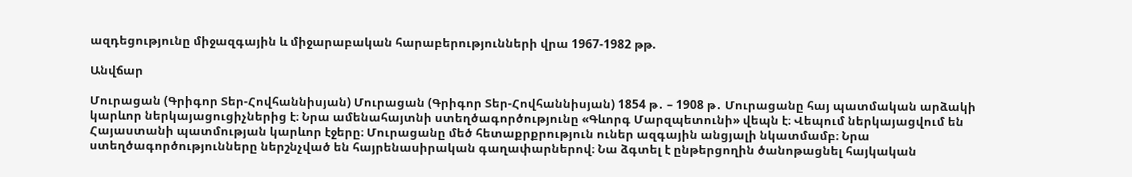ազդեցությունը միջազգային և միջարաբական հարաբերությունների վրա 1967-1982 թթ.

Անվճար

Մուրացան (Գրիգոր Տեր-Հովհաննիսյան) Մուրացան (Գրիգոր Տեր-Հովհաննիսյան) 1854 թ․ – 1908 թ․ Մուրացանը հայ պատմական արձակի կարևոր ներկայացուցիչներից է։ Նրա ամենահայտնի ստեղծագործությունը «Գևորգ Մարզպետունի» վեպն է։ Վեպում ներկայացվում են Հայաստանի պատմության կարևոր էջերը։ Մուրացանը մեծ հետաքրքրություն ուներ ազգային անցյալի նկատմամբ։ Նրա ստեղծագործությունները ներշնչված են հայրենասիրական գաղափարներով։ Նա ձգտել է ընթերցողին ծանոթացնել հայկական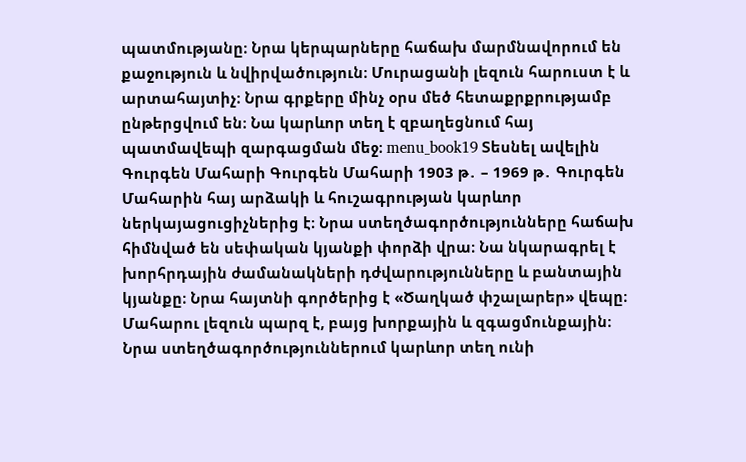պատմությանը։ Նրա կերպարները հաճախ մարմնավորում են քաջություն և նվիրվածություն։ Մուրացանի լեզուն հարուստ է և արտահայտիչ։ Նրա գրքերը մինչ օրս մեծ հետաքրքրությամբ ընթերցվում են։ Նա կարևոր տեղ է զբաղեցնում հայ պատմավեպի զարգացման մեջ։ menu_book19 Տեսնել ավելին Գուրգեն Մահարի Գուրգեն Մահարի 1903 թ․ – 1969 թ․ Գուրգեն Մահարին հայ արձակի և հուշագրության կարևոր ներկայացուցիչներից է։ Նրա ստեղծագործությունները հաճախ հիմնված են սեփական կյանքի փորձի վրա։ Նա նկարագրել է խորհրդային ժամանակների դժվարությունները և բանտային կյանքը։ Նրա հայտնի գործերից է «Ծաղկած փշալարեր» վեպը։ Մահարու լեզուն պարզ է, բայց խորքային և զգացմունքային։ Նրա ստեղծագործություններում կարևոր տեղ ունի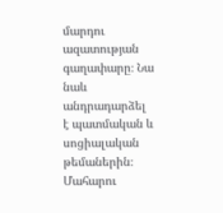մարդու ազատության գաղափարը։ Նա նաև անդրադարձել է պատմական և սոցիալական թեմաներին։ Մահարու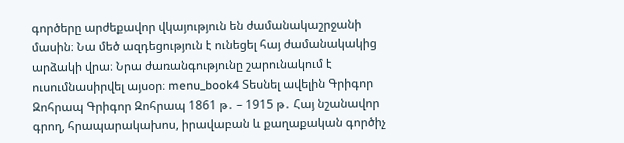գործերը արժեքավոր վկայություն են ժամանակաշրջանի մասին։ Նա մեծ ազդեցություն է ունեցել հայ ժամանակակից արձակի վրա։ Նրա ժառանգությունը շարունակում է ուսումնասիրվել այսօր։ menu_book4 Տեսնել ավելին Գրիգոր Զոհրապ Գրիգոր Զոհրապ 1861 թ․ – 1915 թ․ Հայ նշանավոր գրող, հրապարակախոս, իրավաբան և քաղաքական գործիչ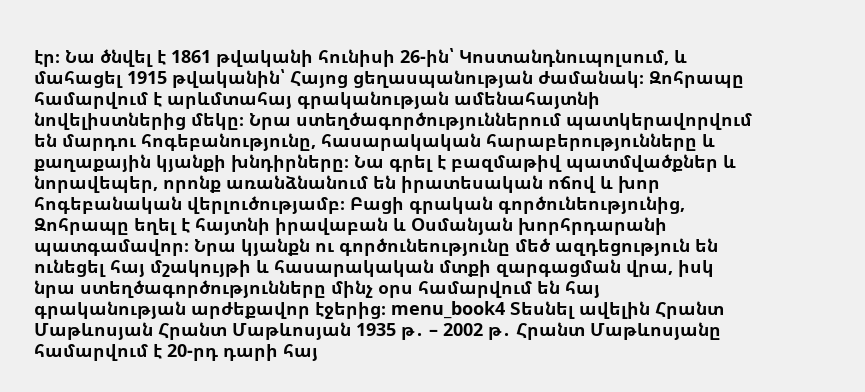էր։ Նա ծնվել է 1861 թվականի հունիսի 26-ին՝ Կոստանդնուպոլսում, և մահացել 1915 թվականին՝ Հայոց ցեղասպանության ժամանակ։ Զոհրապը համարվում է արևմտահայ գրականության ամենահայտնի նովելիստներից մեկը։ Նրա ստեղծագործություններում պատկերավորվում են մարդու հոգեբանությունը, հասարակական հարաբերությունները և քաղաքային կյանքի խնդիրները։ Նա գրել է բազմաթիվ պատմվածքներ և նորավեպեր, որոնք առանձնանում են իրատեսական ոճով և խոր հոգեբանական վերլուծությամբ։ Բացի գրական գործունեությունից, Զոհրապը եղել է հայտնի իրավաբան և Օսմանյան խորհրդարանի պատգամավոր։ Նրա կյանքն ու գործունեությունը մեծ ազդեցություն են ունեցել հայ մշակույթի և հասարակական մտքի զարգացման վրա, իսկ նրա ստեղծագործությունները մինչ օրս համարվում են հայ գրականության արժեքավոր էջերից։ menu_book4 Տեսնել ավելին Հրանտ Մաթևոսյան Հրանտ Մաթևոսյան 1935 թ․ – 2002 թ․ Հրանտ Մաթևոսյանը համարվում է 20-րդ դարի հայ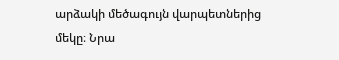արձակի մեծագույն վարպետներից մեկը։ Նրա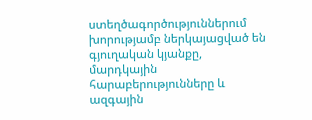ստեղծագործություններում խորությամբ ներկայացված են գյուղական կյանքը, մարդկային հարաբերությունները և ազգային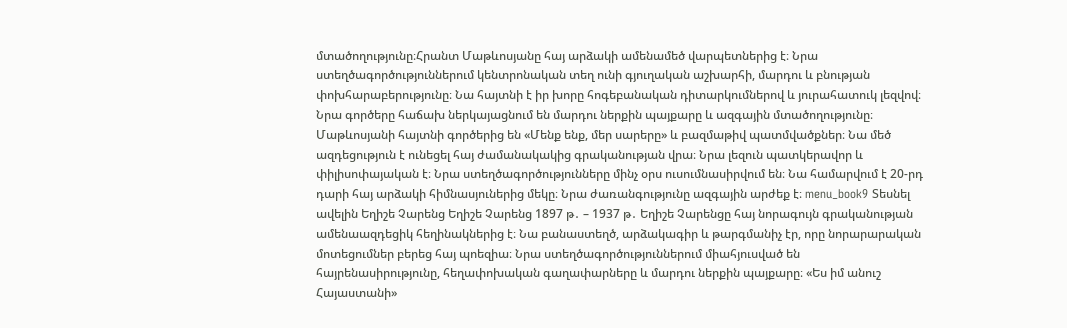մտածողությունը։Հրանտ Մաթևոսյանը հայ արձակի ամենամեծ վարպետներից է։ Նրա ստեղծագործություններում կենտրոնական տեղ ունի գյուղական աշխարհի, մարդու և բնության փոխհարաբերությունը։ Նա հայտնի է իր խորը հոգեբանական դիտարկումներով և յուրահատուկ լեզվով։ Նրա գործերը հաճախ ներկայացնում են մարդու ներքին պայքարը և ազգային մտածողությունը։ Մաթևոսյանի հայտնի գործերից են «Մենք ենք, մեր սարերը» և բազմաթիվ պատմվածքներ։ Նա մեծ ազդեցություն է ունեցել հայ ժամանակակից գրականության վրա։ Նրա լեզուն պատկերավոր և փիլիսոփայական է։ Նրա ստեղծագործությունները մինչ օրս ուսումնասիրվում են։ Նա համարվում է 20-րդ դարի հայ արձակի հիմնասյուներից մեկը։ Նրա ժառանգությունը ազգային արժեք է։ menu_book9 Տեսնել ավելին Եղիշե Չարենց Եղիշե Չարենց 1897 թ․ – 1937 թ․ Եղիշե Չարենցը հայ նորագույն գրականության ամենաազդեցիկ հեղինակներից է։ Նա բանաստեղծ, արձակագիր և թարգմանիչ էր, որը նորարարական մոտեցումներ բերեց հայ պոեզիա։ Նրա ստեղծագործություններում միահյուսված են հայրենասիրությունը, հեղափոխական գաղափարները և մարդու ներքին պայքարը։ «Ես իմ անուշ Հայաստանի»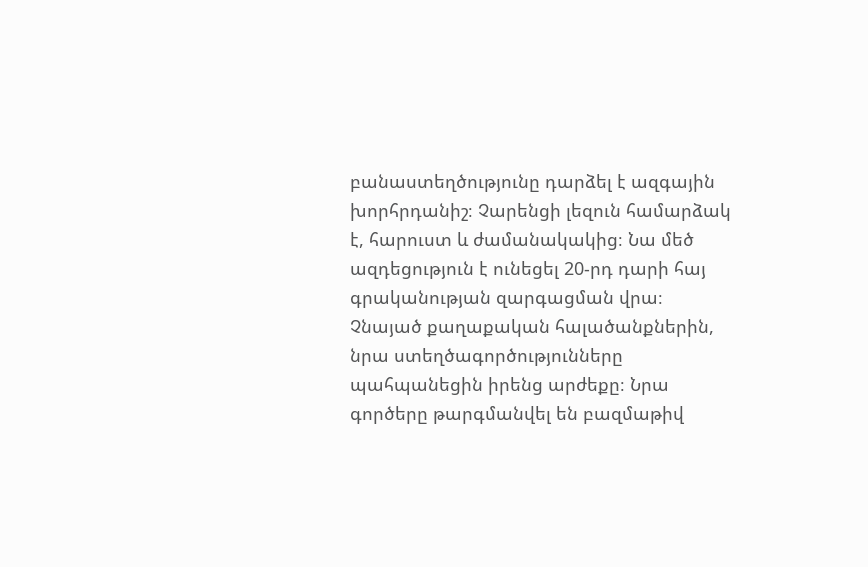բանաստեղծությունը դարձել է ազգային խորհրդանիշ։ Չարենցի լեզուն համարձակ է, հարուստ և ժամանակակից։ Նա մեծ ազդեցություն է ունեցել 20-րդ դարի հայ գրականության զարգացման վրա։ Չնայած քաղաքական հալածանքներին, նրա ստեղծագործությունները պահպանեցին իրենց արժեքը։ Նրա գործերը թարգմանվել են բազմաթիվ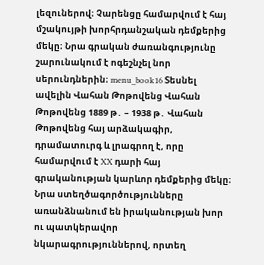լեզուներով։ Չարենցը համարվում է հայ մշակույթի խորհրդանշական դեմքերից մեկը։ Նրա գրական ժառանգությունը շարունակում է ոգեշնչել նոր սերունդներին։ menu_book16 Տեսնել ավելին Վահան Թոթովենց Վահան Թոթովենց 1889 թ․ – 1938 թ․ Վահան Թոթովենց հայ արձակագիր, դրամատուրգ և լրագրող է, որը համարվում է XX դարի հայ գրականության կարևոր դեմքերից մեկը։ Նրա ստեղծագործությունները առանձնանում են իրականության խոր ու պատկերավոր նկարագրություններով, որտեղ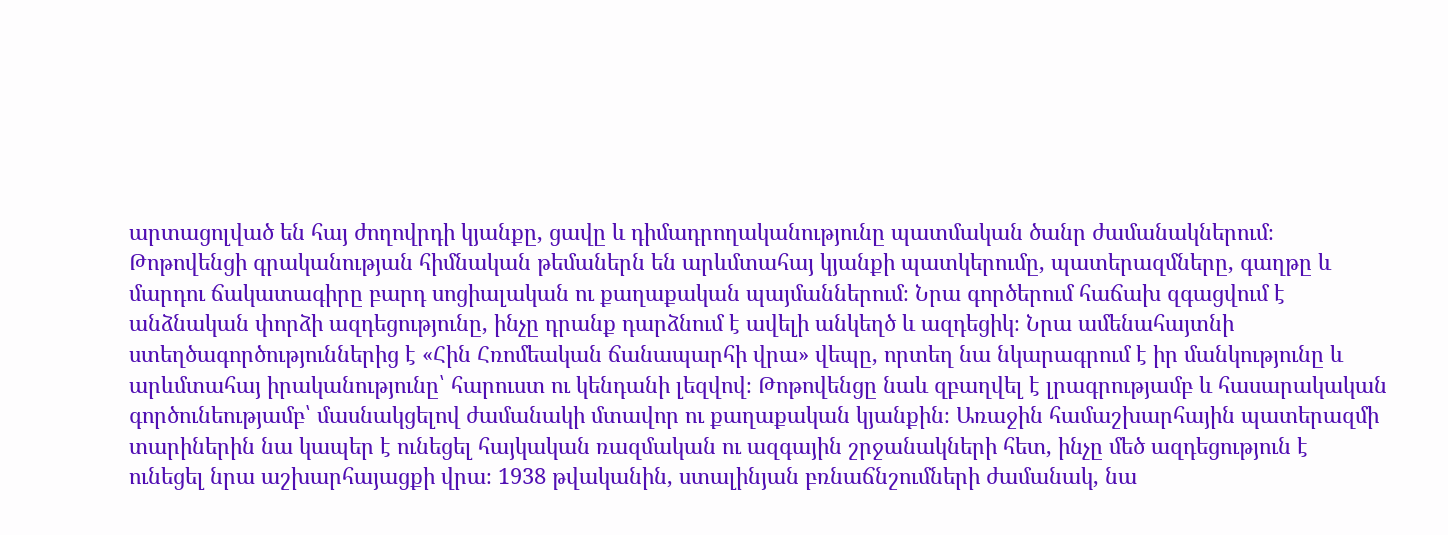արտացոլված են հայ ժողովրդի կյանքը, ցավը և դիմադրողականությունը պատմական ծանր ժամանակներում։ Թոթովենցի գրականության հիմնական թեմաներն են արևմտահայ կյանքի պատկերումը, պատերազմները, գաղթը և մարդու ճակատագիրը բարդ սոցիալական ու քաղաքական պայմաններում։ Նրա գործերում հաճախ զգացվում է անձնական փորձի ազդեցությունը, ինչը դրանք դարձնում է ավելի անկեղծ և ազդեցիկ։ Նրա ամենահայտնի ստեղծագործություններից է «Հին Հռոմեական ճանապարհի վրա» վեպը, որտեղ նա նկարագրում է իր մանկությունը և արևմտահայ իրականությունը՝ հարուստ ու կենդանի լեզվով։ Թոթովենցը նաև զբաղվել է լրագրությամբ և հասարակական գործունեությամբ՝ մասնակցելով ժամանակի մտավոր ու քաղաքական կյանքին։ Առաջին համաշխարհային պատերազմի տարիներին նա կապեր է ունեցել հայկական ռազմական ու ազգային շրջանակների հետ, ինչը մեծ ազդեցություն է ունեցել նրա աշխարհայացքի վրա։ 1938 թվականին, ստալինյան բռնաճնշումների ժամանակ, նա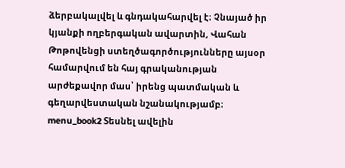ձերբակալվել և գնդակահարվել է։ Չնայած իր կյանքի ողբերգական ավարտին, Վահան Թոթովենցի ստեղծագործությունները այսօր համարվում են հայ գրականության արժեքավոր մաս՝ իրենց պատմական և գեղարվեստական նշանակությամբ։ menu_book2 Տեսնել ավելին